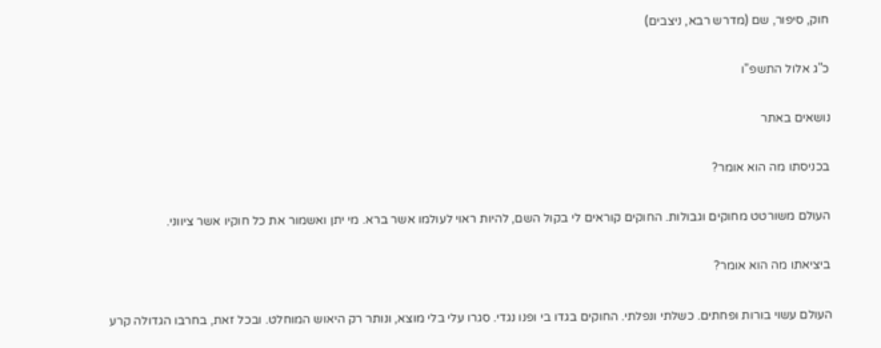חוק, סיפור, שם (מדרש רבא, ניצבים)

כ"ג אלול התשפ"ו

נושאים באתר

בכניסתו מה הוא אומר?

העולם משורטט מחוקים וגבולות. החוקים קוראים לי בקול השם, להיות ראוי לעולמו אשר ברא. מי יתן ואשמור את כל חוקיו אשר ציווני.

ביציאתו מה הוא אומר?

העולם עשוי בורות ופחתים. כשלתי ונפלתי. החוקים בגדו בי ופנו נגדי. סגרו עלי בלי מוצא, ונותר רק היאוש המוחלט. ובכל זאת, בחרבו הגדולה קרע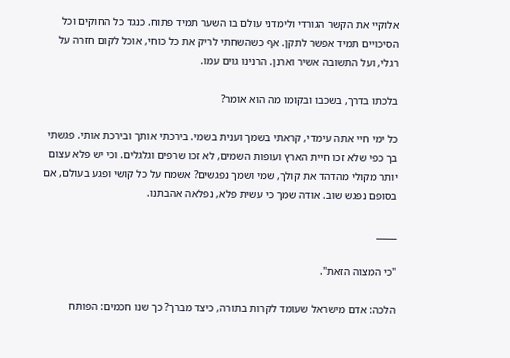אלוקיי את הקשר הגורדי ולימדני עולם בו השער תמיד פתוח. כנגד כל החוקים וכל הסיכויים תמיד אפשר לתקן. אף כשהשחתי לריק את כל כוחי, אוכל לקום חזרה על רגלי, ועל התשובה אשיר וארנן. הרנינו גוים עמו.

בלכתו בדרך, בשכבו ובקומו מה הוא אומר?

כל ימי חיי אתה עימדי, קראתי בשמך וענית בשמי. בירכתי אותך ובירכת אותי. פגשתי בך כפי שלא זכו חיית הארץ ועופות השמים, לא זכו שרפים וגלגלים. וכי יש פלא עצום יותר מקולי מהדהד את קולך, שמי ושמך נפגשים? אשמח על כל קושי ופגע בעולם, אם בסופם נפגש שוב. אודה שמך כי עשית פלא, נפלאה אהבתנו.

_____

"כי המצוה הזאת".

הלכה: אדם מישראל שעומד לקרות בתורה, כיצד מברך? כך שנו חכמים: הפותח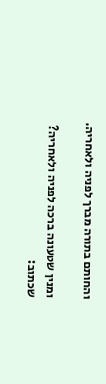והחותם בתורה מברך לפניה ולאחריה.

ומנין שטעונה ברכה לפניה ולאחריה? שכתוב: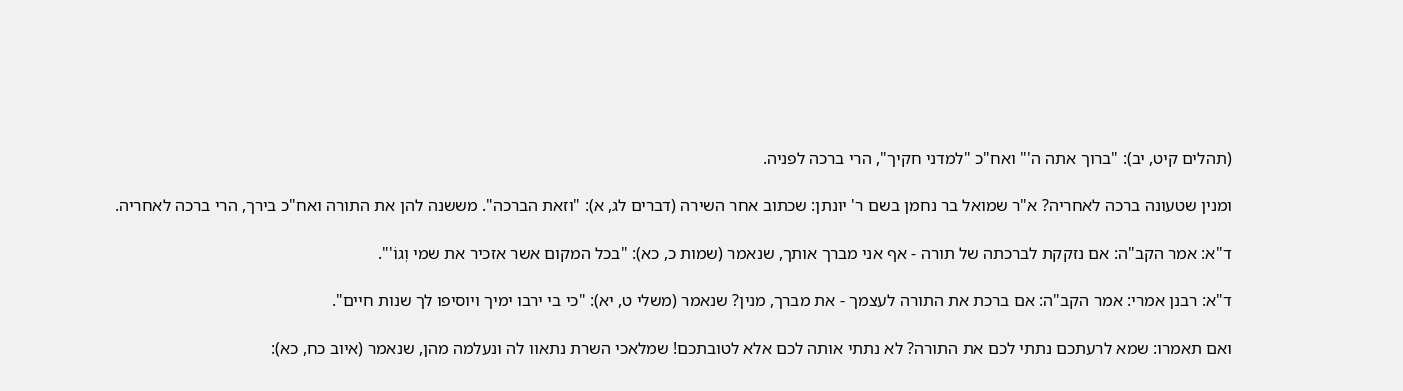(תהלים קיט, יב): "ברוך אתה ה'" ואח"כ "למדני חקיך", הרי ברכה לפניה.

ומנין שטעונה ברכה לאחריה? א"ר שמואל בר נחמן בשם ר' יונתן: שכתוב אחר השירה (דברים לג, א): "וזאת הברכה". מששנה להן את התורה ואח"כ בירך, הרי ברכה לאחריה.

ד"א: אמר הקב"ה: אם נזקקת לברכתה של תורה - אף אני מברך אותך, שנאמר (שמות כ, כא): "בכל המקום אשר אזכיר את שמי וְגוֹ'".

ד"א: רבנן אמרי: אמר הקב"ה: אם ברכת את התורה לעצמך - את מברך, מנין? שנאמר (משלי ט, יא): "כי בי ירבו ימיך ויוסיפו לך שנות חיים".

ואם תאמרו: שמא לרעתכם נתתי לכם את התורה? לא נתתי אותה לכם אלא לטובתכם! שמלאכי השרת נתאוו לה ונעלמה מהן, שנאמר (איוב כח, כא):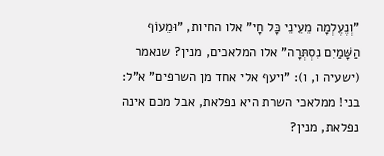"וְנֶעֶלְמָה מֵעֵינֵי כָּל חָי" אלו החיות, "וּמֵעוֹף הַשָּׁמַיִם נִסְתְּרָה" אלו המלאכים, מנין? שנאמר (ישעיה ו, ו): "ויעף אלי אחד מן השרפים" א"ל: בני! ממלאכי השרת היא נפלאת, אבל מכם אינה נפלאת, מנין?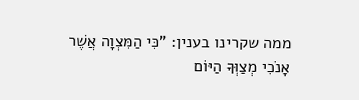ממה שקרינו בענין: "כִּי הַמִּצְוָה אֲשֶׁר אָנֹכִי מְצַוְּךָ הַיּוֹם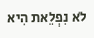לֹא נִפְלֵאת הִיא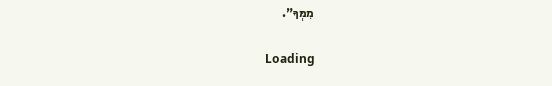מִמְּךָ".

Loading